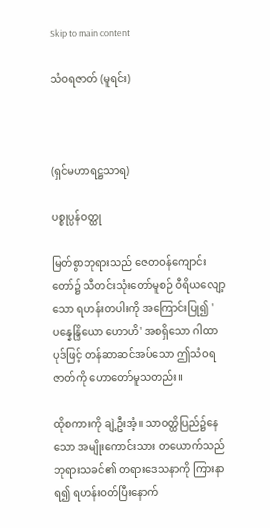Skip to main content

သံဝရဇာတ် (မူရင်း)



(ရှင်မဟာရဋ္ဌသာရ)

ပစ္စုပ္ပန်ဝတ္ထု

မြတ်စွာဘုရားသည် ဇေတဝန်ကျောင်းတော်၌ သီတင်းသုံးတော်မူစဉ် ဝီရိယလျော့သော ရဟန်းတပါးကို အကြောင်းပြု၍ 'ပန္နေန္ဒြိယော ဟောဟိ' အစရှိသော ဂါထာပုဒ်ဖြင့် တန်ဆာဆင်အပ်သော ဤသံဝရဇာတ်ကို ဟောတော်မူသတည်း။

ထိုစကားကို ချဲ့ဦးအံ့။ သာဝတ္ထိပြည်၌နေသော အမျိုးကောင်းသား တယောက်သည် ဘုရားသခင်၏ တရားဒေသနာကို ကြားနာရ၍ ရဟန်းဝတ်ပြီးနောက်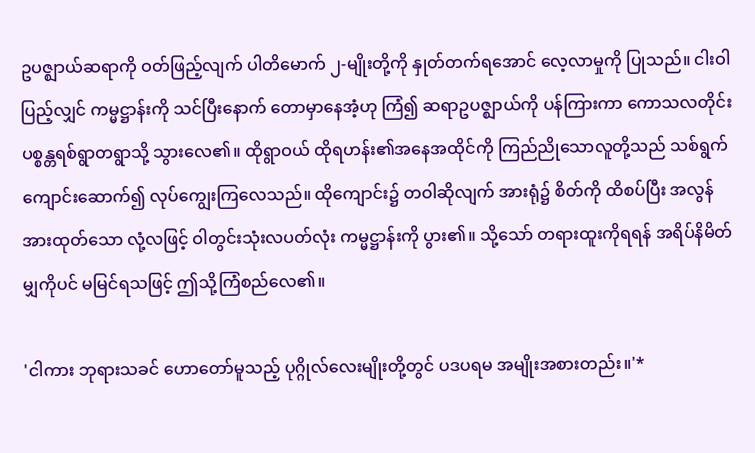ဥပဇ္ဈာယ်ဆရာကို ဝတ်ဖြည့်လျက် ပါတိမောက် ၂-မျိုးတို့ကို နှုတ်တက်ရအောင် လေ့လာမှုကို ပြုသည်။ ငါးဝါပြည့်လျှင် ကမ္မဋ္ဌာန်းကို သင်ပြီးနောက် တောမှာနေအံ့ဟု ကြံ၍ ဆရာဥပဇ္ဈာယ်ကို ပန်ကြားကာ ကောသလတိုင်း ပစ္စန္တရစ်ရွာတရွာသို့ သွားလေ၏။ ထိုရွာဝယ် ထိုရဟန်း၏အနေအထိုင်ကို ကြည်ညိုသောလူတို့သည် သစ်ရွက်ကျောင်းဆောက်၍ လုပ်ကျွေးကြလေသည်။ ထိုကျောင်း၌ တဝါဆိုလျက် အားရုံ၌ စိတ်ကို ထိစပ်ပြီး အလွန်အားထုတ်သော လုံ့လဖြင့် ဝါတွင်းသုံးလပတ်လုံး ကမ္မဋ္ဌာန်းကို ပွား၏။ သို့သော် တရားထူးကိုရရန် အရိပ်နိမိတ်မျှကိုပင် မမြင်ရသဖြင့် ဤသို့ကြံစည်လေ၏။

'ငါကား ဘုရားသခင် ဟောတော်မူသည့် ပုဂ္ဂိုလ်လေးမျိုးတို့တွင် ပဒပရမ အမျိုးအစားတည်း။'*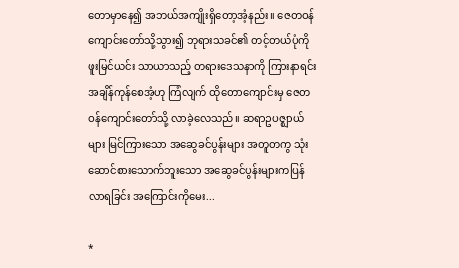တောမှာနေ၍ အဘယ်အကျိုးရှိတော့အံ့နည်း။ ဇေတဝန်ကျောင်းတော်သို့သွား၍ ဘုရားသခင်၏ တင့်တယ်ပုံကို ဖူးမြင်ယင်း သာယာသည့် တရားဒေသနာကို ကြားနာရင်း အချိန်ကုန်စေအံ့ဟု ကြံလျက် ထိုတောကျောင်းမှ ဇေတဝန်ကျောင်းတော်သို့ လာခဲ့လေသည်။ ဆရာဥပဇ္ဈာယ်များ မြင်ကြားသော အဆွေခင်ပွန်းများ အတူတကွ သုံးဆောင်စားသောက်ဘူးသော အဆွေခင်ပွန်းများကပြန်လာရခြင်း အကြောင်းကိုမေး...

*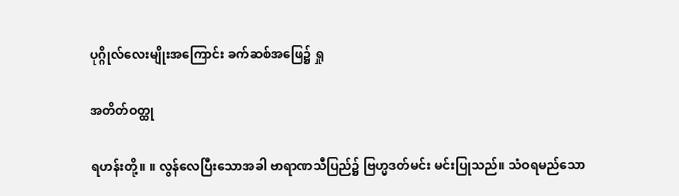ပုဂ္ဂိုလ်လေးမျိုးအကြောင်း ခက်ဆစ်အဖြေ၌ ရှု

အတိတ်ဝတ္ထု

ရဟန်းတို့။ ။ လွန်လေပြီးသောအခါ ဗာရာဏသီပြည်၌ ဗြဟ္မဒတ်မင်း မင်းပြုသည်။ သံဝရမည်သော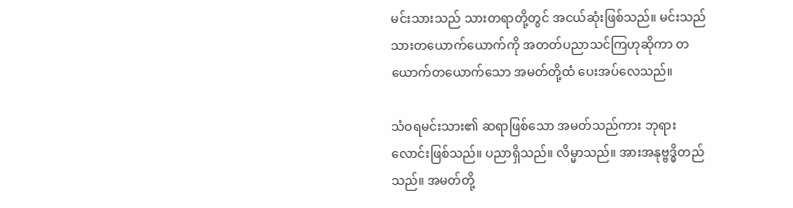မင်းသားသည် သားတရာတို့တွင် အငယ်ဆုံးဖြစ်သည်။ မင်းသည် သားတယောက်ယောက်ကို အတတ်ပညာသင်ကြဟုဆိုကာ တယောက်တယောက်သော အမတ်တို့ထံ ပေးအပ်လေသည်။

သံဝရမင်းသား၏ ဆရာဖြစ်သော အမတ်သည်ကား ဘုရားလောင်းဖြစ်သည်။ ပညာရှိသည်။ လိမ္မာသည်။ အားအနုဗ္ဗဒ္ဓိတည်သည်။ အမတ်တို့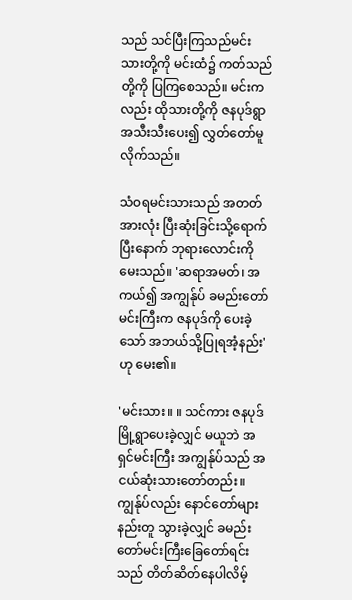သည် သင်ပြီးကြသည်မင်းသားတို့ကို မင်းထံ၌ ကတ်သည်တို့ကို ပြကြစေသည်။ မင်းကလည်း ထိုသားတို့ကို ဇနပုဒ်ရွာအသီးသီးပေး၍ လွှတ်တော်မူလိုက်သည်။

သံဝရမင်းသားသည် အတတ်အားလုံး ပြီးဆုံးခြင်းသို့ရောက်ပြီးနောက် ဘုရားလောင်းကိုမေးသည်။ 'ဆရာအမတ်၊ အကယ်၍ အကျွန်ုပ် ခမည်းတော်မင်းကြီးက ဇနပုဒ်ကို ပေးခဲ့သော် အဘယ်သို့ပြုရအံ့နည်း' ဟု မေး၏။

'မင်းသား။ ။ သင်ကား ဇနပုဒ်မြို့ရွာပေးခဲ့လျှင် မယူဘဲ အရှင်မင်းကြီး အကျွန်ုပ်သည် အငယ်ဆုံးသားတော်တည်း။ ကျွန်ုပ်လည်း နောင်တော်များနည်းတူ သွားခဲ့လျှင် ခမည်းတော်မင်းကြီးခြေတော်ရင်းသည် တိတ်ဆိတ်နေပါလိမ့်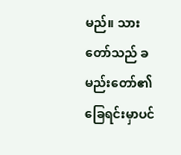မည်။ သားတော်သည် ခမည်းတော်၏ ခြေရင်းမှာပင်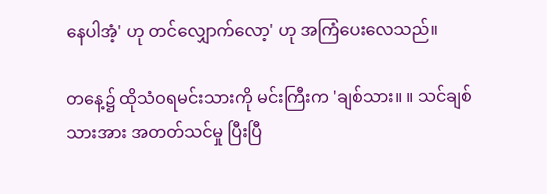နေပါအံ့' ဟု တင်လျှောက်လော့' ဟု အကြံပေးလေသည်။

တနေ့၌ ထိုသံဝရမင်းသားကို မင်းကြီးက 'ချစ်သား။ ။ သင်ချစ်သားအား အတတ်သင်မှု ပြီးပြီ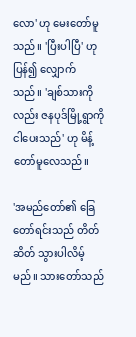လော' ဟု မေးတော်မူသည်။ 'ပြီးပါပြီ' ဟု ပြန်၍ လျှောက်သည်။ 'ချစ်သားကိုလည်း ဇနပုဒ်မြို့ရွာကို ငါပေးသည်' ဟု မိန့်တော်မူလေသည်။

'အမည်တော်၏ ခြေတော်ရင်းသည် တိတ်ဆိတ် သွားပါလိမ့်မည်။ သားတော်သည်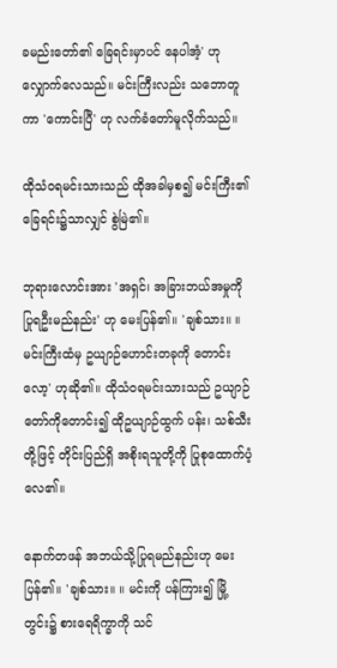ခမည်းတော်၏ ခြေရင်းမှာပင် နေပါအံ့' ဟု လျှောက်လေသည်။ မင်းကြီးလည်း သဘောတူကာ 'ကောင်းပြီ' ဟု လက်ခံတော်မူလိုက်သည်။

ထိုသံဝရမင်းသားသည် ထိုအခါမှစ၍ မင်းကြီး၏ ခြေရင်း၌သာလျှင် စွဲမြဲ၏။

ဘုရားလောင်းအား 'အရှင်၊ အခြားဘယ်အမှုကို ပြုရဦးမည်နည်း' ဟု မေးပြန်၏။ 'ချစ်သား။ ။ မင်းကြီးထံမှ ဥယျာဉ်ဟောင်းတခုကို တောင်းလော့' ဟုဆို၏။ ထိုသံဝရမင်းသားသည် ဥယျာဉ်တော်ကိုတောင်း၍ ထိုဥယျာဉ်ထွက် ပန်း၊ သစ်သီးတို့ဖြင့် တိုင်းပြည်ရှိ အစိုးရသူတို့ကို ပြုစုထောက်ပံ့လေ၏။

နောက်တဖန် အဘယ်သို့ပြုရမည်နည်းဟု မေးပြန်၏။ 'ချစ်သား။ ။ မင်းကို ပန်ကြား၍ မြို့တွင်း၌ စားရေရိက္ခာကို သင်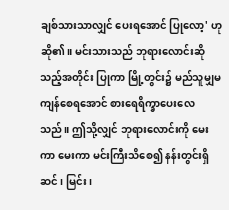ချစ်သားသာလျှင် ပေးရအောင် ပြုလော့' ဟု ဆို၏။ မင်းသားသည် ဘုရားလောင်းဆိုသည့်အတိုင်း ပြုကာ မြို့တွင်း၌ မည်သူမျှမကျန်စေရအောင် စားရေရိက္ခာပေးလေသည်။ ဤသို့လျှင် ဘုရားလောင်းကို မေးကာ မေးကာ မင်းကြီးသိစေ၍ နန်းတွင်းရှိ ဆင်၊ မြင်း၊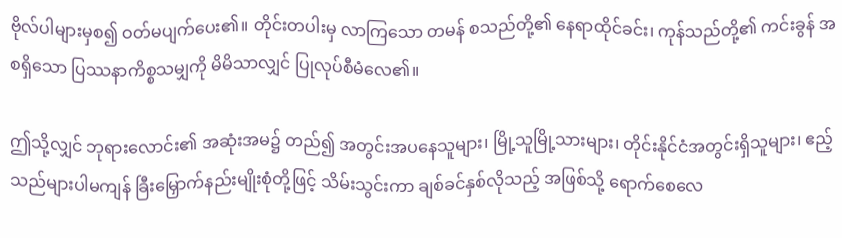ဗိုလ်ပါများမှစ၍ ဝတ်မပျက်ပေး၏။ တိုင်းတပါးမှ လာကြသော တမန် စသည်တို့၏ နေရာထိုင်ခင်း၊ ကုန်သည်တို့၏ ကင်းခွန် အစရှိသော ပြဿနာကိစ္စသမျှကို မိမိသာလျှင် ပြုလုပ်စီမံလေ၏။

ဤသို့လျှင် ဘုရားလောင်း၏ အဆုံးအမ၌ တည်၍ အတွင်းအပနေသူများ၊ မြို့သူမြို့သားများ၊ တိုင်းနိုင်ငံအတွင်းရှိသူများ၊ ဧည့်သည်များပါမကျန် ခြီးမြှောက်နည်းမျိုးစုံတို့ဖြင့် သိမ်းသွင်းကာ ချစ်ခင်နှစ်လိုသည့် အဖြစ်သို့ ရောက်စေလေ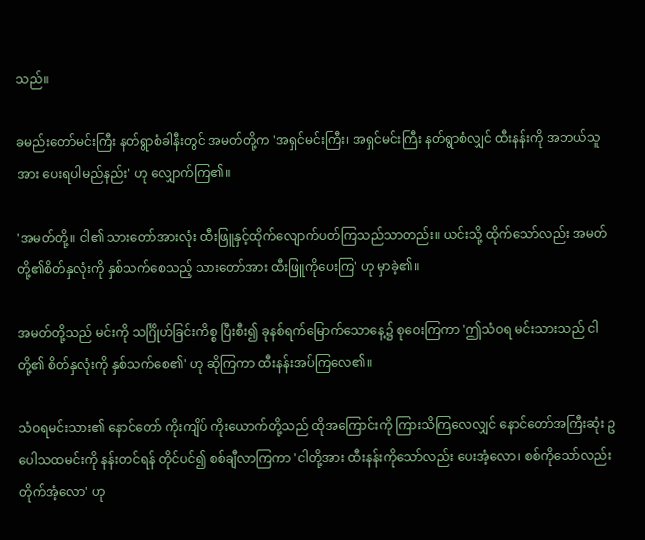သည်။

ခမည်းတော်မင်းကြီး နတ်ရွာစံခါနီးတွင် အမတ်တို့က 'အရှင်မင်းကြီး၊ အရှင်မင်းကြီး နတ်ရွာစံလျှင် ထီးနန်းကို အဘယ်သူအား ပေးရပါမည်နည်း' ဟု လျှောက်ကြ၏။

'အမတ်တို့။ ငါ၏ သားတော်အားလုံး ထီးဖြူနှင့်ထိုက်လျောက်ပတ်ကြသည်သာတည်း။ ယင်းသို့ ထိုက်သော်လည်း အမတ်တို့၏စိတ်နှလုံးကို နှစ်သက်စေသည့် သားတော်အား ထီးဖြူကိုပေးကြ' ဟု မှာခဲ့၏။

အမတ်တို့သည် မင်းကို သင်္ဂြိုဟ်ခြင်းကိစ္စ ပြီးစီး၍ ခုနစ်ရက်မြောက်သောနေ့၌ စုဝေးကြကာ 'ဤသံဝရ မင်းသားသည် ငါတို့၏ စိတ်နှလုံးကို နှစ်သက်စေ၏' ဟု ဆိုကြကာ ထီးနန်းအပ်ကြလေ၏။

သံဝရမင်းသား၏ နောင်တော် ကိုးကျိပ် ကိုးယောက်တို့သည် ထိုအကြောင်းကို ကြားသိကြလေလျှင် နောင်တော်အကြီးဆုံး ဥပေါသထမင်းကို နန်းတင်ရန် တိုင်ပင်၍ စစ်ချီလာကြကာ 'ငါတို့အား ထီးနန်းကိုသော်လည်း ပေးအံ့လော၊ စစ်ကိုသော်လည်း တိုက်အံ့လော' ဟု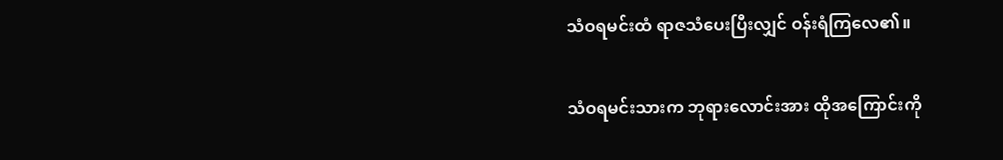သံဝရမင်းထံ ရာဇသံပေးပြီးလျှင် ဝန်းရံကြလေ၏။

သံဝရမင်းသားက ဘုရားလောင်းအား ထိုအကြောင်းကို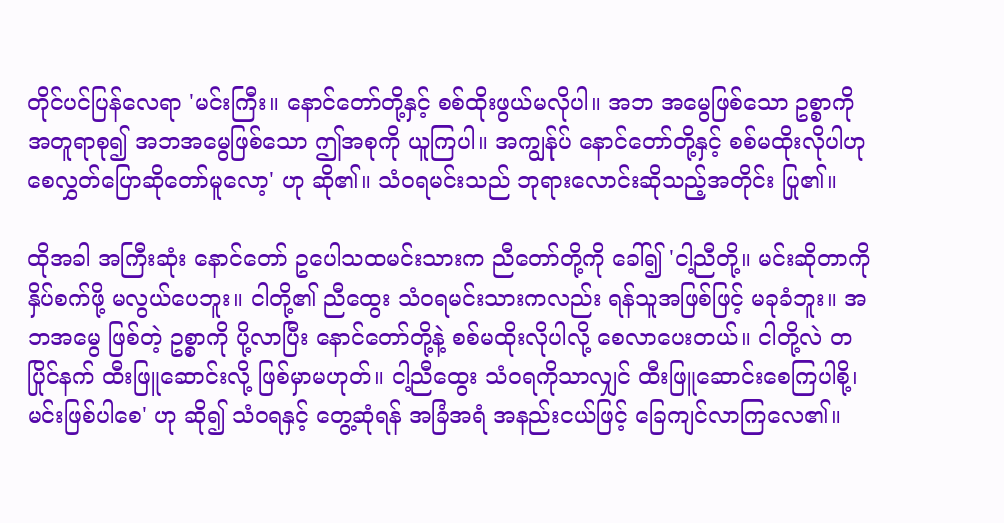တိုင်ပင်ပြန်လေရာ 'မင်းကြီး။ နောင်တော်တို့နှင့် စစ်ထိုးဖွယ်မလိုပါ။ အဘ အမွေဖြစ်သော ဥစ္စာကို အတူရာစု၍ အဘအမွေဖြစ်သော ဤအစုကို ယူကြပါ။ အကျွန်ုပ် နောင်တော်တို့နှင့် စစ်မထိုးလိုပါဟု စေလွှတ်ပြောဆိုတော်မူလော့' ဟု ဆို၏။ သံဝရမင်းသည် ဘုရားလောင်းဆိုသည့်အတိုင်း ပြု၏။

ထိုအခါ အကြီးဆုံး နောင်တော် ဥပေါသထမင်းသားက ညီတော်တို့ကို ခေါ်၍ 'ငါ့ညီတို့။ မင်းဆိုတာကို နှိပ်စက်ဖို့ မလွယ်ပေဘူး။ ငါတို့၏ ညီထွေး သံဝရမင်းသားကလည်း ရန်သူအဖြစ်ဖြင့် မခုခံဘူး။ အဘအမွေ ဖြစ်တဲ့ ဥစ္စာကို ပို့လာပြီး နောင်တော်တို့နဲ့ စစ်မထိုးလိုပါလို့ စေလာပေးတယ်။ ငါတို့လဲ တပြိုင်နက် ထီးဖြူဆောင်းလို့ ဖြစ်မှာမဟုတ်။ ငါ့ညီထွေး သံဝရကိုသာလျှင် ထီးဖြူဆောင်းစေကြပါစို့၊ မင်းဖြစ်ပါစေ' ဟု ဆို၍ သံဝရနှင့် တွေ့ဆုံရန် အခြံအရံ အနည်းငယ်ဖြင့် ခြေကျင်လာကြလေ၏။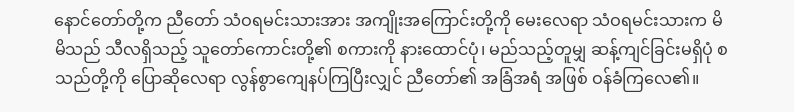နောင်တော်တို့က ညီတော် သံဝရမင်းသားအား အကျိုးအကြောင်းတို့ကို မေးလေရာ သံဝရမင်းသားက မိမိသည် သီလရှိသည့် သူတော်ကောင်းတို့၏ စကားကို နားထောင်ပုံ၊ မည်သည့်တူမျှ ဆန့်ကျင်ခြင်းမရှိပုံ စသည်တို့ကို ပြောဆိုလေရာ လွန်စွာကျေနပ်ကြပြီးလျှင် ညီတော်၏ အခြံအရံ အဖြစ် ဝန်ခံကြလေ၏။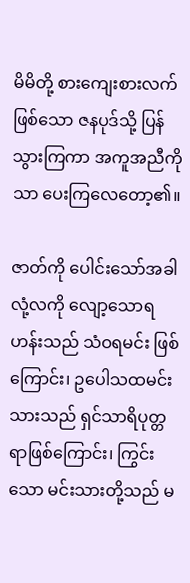မိမိတို့ စားကျေးစားလက်ဖြစ်သော ဇနပုဒ်သို့ ပြန်သွားကြကာ အကူအညီကိုသာ ပေးကြလေတော့၏။

ဇာတ်ကို ပေါင်းသော်အခါ လုံ့လကို လျော့သောရဟန်းသည် သံဝရမင်း ဖြစ်ကြောင်း၊ ဥပေါသထမင်းသားသည် ရှင်သာရိပုတ္တရာဖြစ်ကြောင်း၊ ကြွင်းသော မင်းသားတို့သည် မ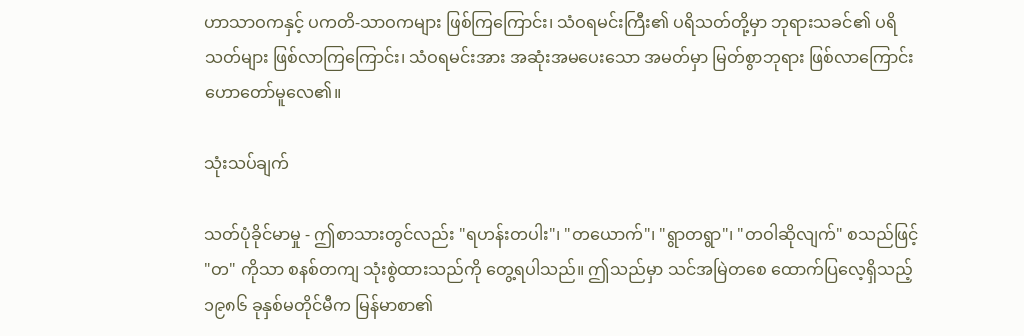ဟာသာဝကနှင့် ပကတိ-သာဝကများ ဖြစ်ကြကြောင်း၊ သံဝရမင်းကြီး၏ ပရိသတ်တို့မှာ ဘုရားသခင်၏ ပရိသတ်များ ဖြစ်လာကြကြောင်း၊ သံဝရမင်းအား အဆုံးအမပေးသော အမတ်မှာ မြတ်စွာဘုရား ဖြစ်လာကြောင်း ဟောတော်မူလေ၏။

သုံးသပ်ချက်

သတ်ပုံခိုင်မာမှု - ဤစာသားတွင်လည်း "ရဟန်းတပါး"၊ "တယောက်"၊ "ရွာတရွာ"၊ "တဝါဆိုလျက်" စသည်ဖြင့် "တ" ကိုသာ စနစ်တကျ သုံးစွဲထားသည်ကို တွေ့ရပါသည်။ ဤသည်မှာ သင်အမြဲတစေ ထောက်ပြလေ့ရှိသည့် ၁၉၈၆ ခုနှစ်မတိုင်မီက မြန်မာစာ၏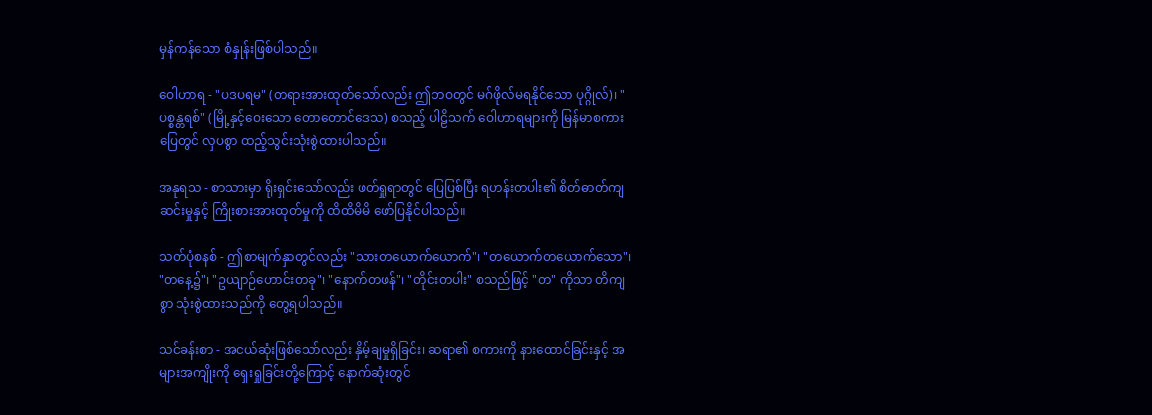မှန်ကန်သော စံနှုန်းဖြစ်ပါသည်။

ဝေါဟာရ - "ပဒပရမ" (တရားအားထုတ်သော်လည်း ဤဘဝတွင် မဂ်ဖိုလ်မရနိုင်သော ပုဂ္ဂိုလ်)၊ "ပစ္စန္တရစ်" (မြို့နှင့်ဝေးသော တောတောင်ဒေသ) စသည့် ပါဠိသက် ဝေါဟာရများကို မြန်မာစကားပြေတွင် လှပစွာ ထည့်သွင်းသုံးစွဲထားပါသည်။

အနုရသ - စာသားမှာ ရိုးရှင်းသော်လည်း ဖတ်ရှုရာတွင် ပြေပြစ်ပြီး ရဟန်းတပါး၏ စိတ်ဓာတ်ကျဆင်းမှုနှင့် ကြိုးစားအားထုတ်မှုကို ထိထိမိမိ ဖော်ပြနိုင်ပါသည်။

သတ်ပုံစနစ် - ဤစာမျက်နှာတွင်လည်း "သားတယောက်ယောက်"၊ "တယောက်တယောက်သော"၊ "တနေ့၌"၊ "ဥယျာဉ်ဟောင်းတခု"၊ "နောက်တဖန်"၊ "တိုင်းတပါး" စသည်ဖြင့် "တ" ကိုသာ တိကျစွာ သုံးစွဲထားသည်ကို တွေ့ရပါသည်။

သင်ခန်းစာ - အငယ်ဆုံးဖြစ်သော်လည်း နှိမ့်ချမှုရှိခြင်း၊ ဆရာ၏ စကားကို နားထောင်ခြင်းနှင့် အများအကျိုးကို ရှေးရှုခြင်းတို့ကြောင့် နောက်ဆုံးတွင်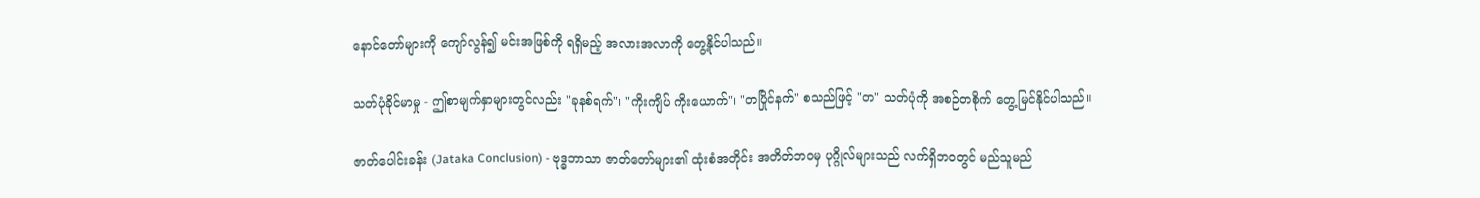နောင်တော်များကို ကျော်လွန်၍ မင်းအဖြစ်ကို ရရှိမည့် အလားအလာကို တွေ့နိုင်ပါသည်။

သတ်ပုံခိုင်မာမှု - ဤစာမျက်နှာများတွင်လည်း "ခုနစ်ရက်"၊ "ကိုးကျိပ် ကိုးယောက်"၊ "တပြိုင်နက်" စသည်ဖြင့် "တ" သတ်ပုံကို အစဉ်တစိုက် တွေ့မြင်နိုင်ပါသည်။

ဇာတ်ပေါင်းခန်း (Jataka Conclusion) - ဗုဒ္ဓဘာသာ ဇာတ်တော်များ၏ ထုံးစံအတိုင်း အတိတ်ဘဝမှ ပုဂ္ဂိုလ်များသည် လက်ရှိဘဝတွင် မည်သူမည်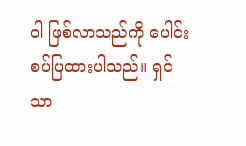ဝါ ဖြစ်လာသည်ကို ပေါင်းစပ်ပြထားပါသည်။ ရှင်သာ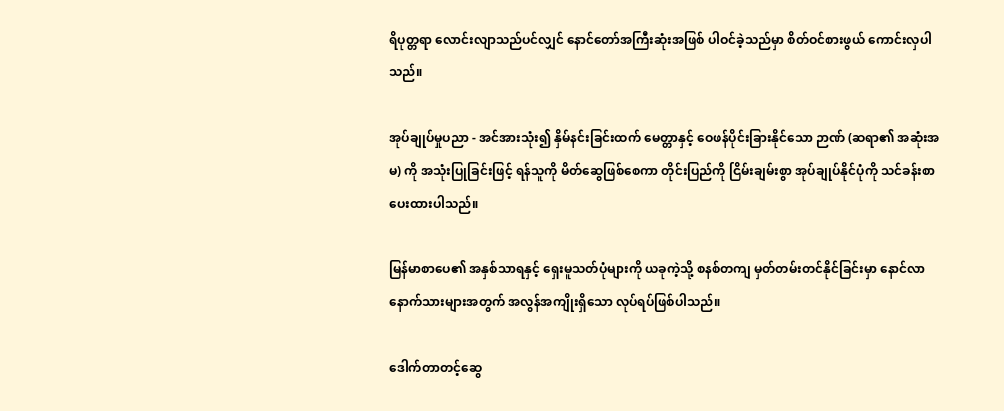ရိပုတ္တရာ လောင်းလျာသည်ပင်လျှင် နောင်တော်အကြီးဆုံးအဖြစ် ပါဝင်ခဲ့သည်မှာ စိတ်ဝင်စားဖွယ် ကောင်းလှပါသည်။

အုပ်ချုပ်မှုပညာ - အင်အားသုံး၍ နှိမ်နင်းခြင်းထက် မေတ္တာနှင့် ဝေဖန်ပိုင်းခြားနိုင်သော ဉာဏ် (ဆရာ၏ အဆုံးအမ) ကို အသုံးပြုခြင်းဖြင့် ရန်သူကို မိတ်ဆွေဖြစ်စေကာ တိုင်းပြည်ကို ငြိမ်းချမ်းစွာ အုပ်ချုပ်နိုင်ပုံကို သင်ခန်းစာ ပေးထားပါသည်။

မြန်မာစာပေ၏ အနှစ်သာရနှင့် ရှေးမူသတ်ပုံများကို ယခုကဲ့သို့ စနစ်တကျ မှတ်တမ်းတင်နိုင်ခြင်းမှာ နောင်လာနောက်သားများအတွက် အလွန်အကျိုးရှိသော လုပ်ရပ်ဖြစ်ပါသည်။

ဒေါက်တာတင့်ဆွေ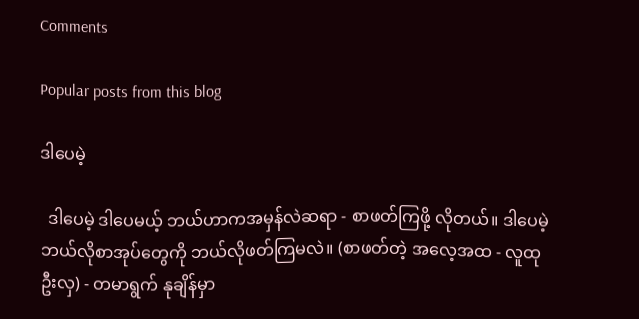Comments

Popular posts from this blog

ဒါပေမဲ့

  ဒါပေမဲ့ ဒါပေမယ့် ဘယ်ဟာကအမှန်လဲဆရာ - စာဖတ်ကြဖို့ လိုတယ်။ ဒါပေမဲ့ ဘယ်လိုစာအုပ်တွေကို ဘယ်လိုဖတ်ကြမလဲ။ (စာဖတ်တဲ့ အလေ့အထ - လူထုဦးလှ) - တမာရွက် နုချိန်မှာ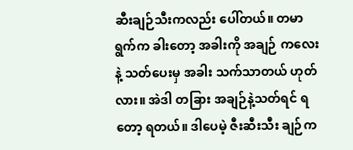ဆီးချဉ်သီးကလည်း ပေါ်တယ်။ တမာရွက်က ခါးတော့ အခါးကို အချဉ် ကလေးနဲ့ သတ်ပေးမှ အခါး သက်သာတယ် ဟုတ်လား။ အဲဒါ တခြား အချဉ်နဲ့သတ်ရင် ရတော့ ရတယ်။ ဒါပေမဲ့ ဇီးဆီးသီး ချဉ်က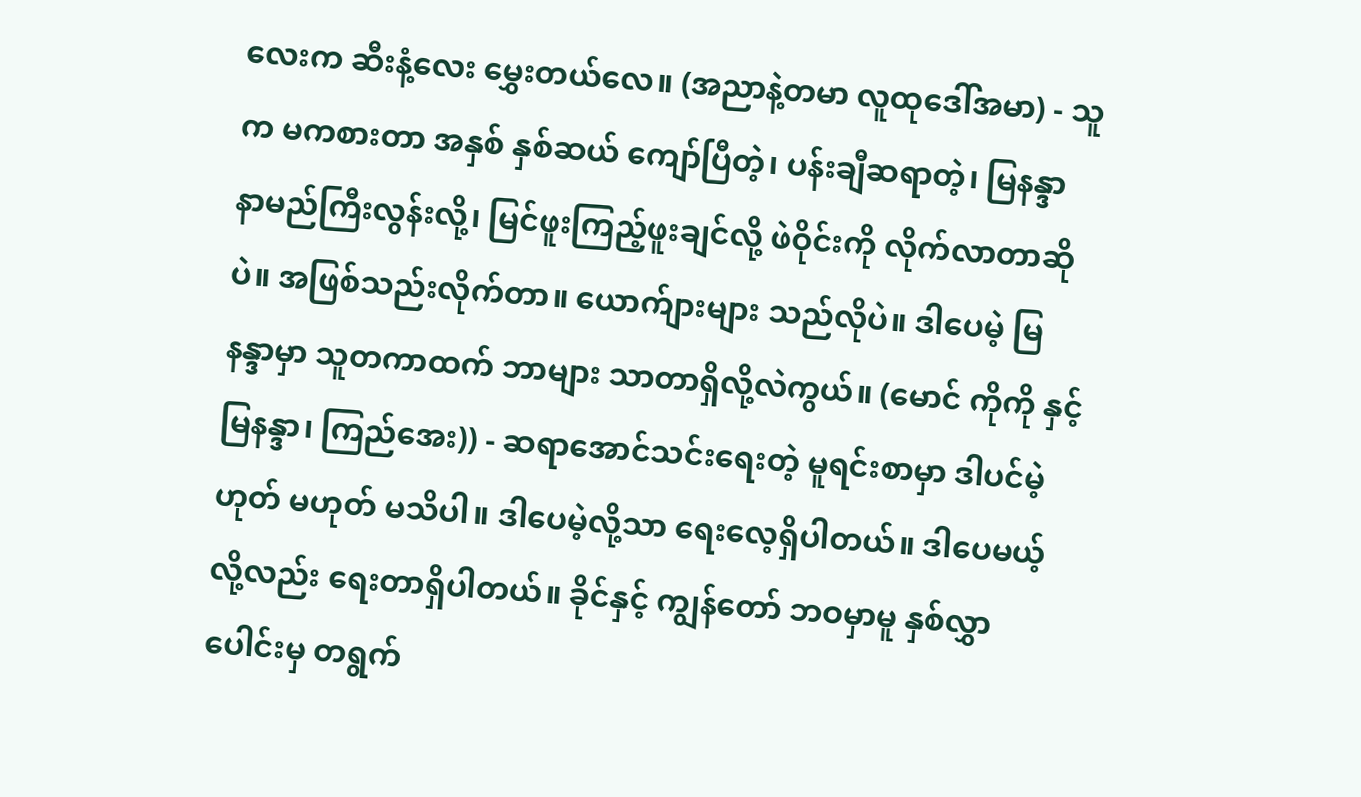လေးက ဆီးနံ့လေး မွှေးတယ်လေ။ (အညာနဲ့တမာ လူထုဒေါ်အမာ) - သူက မကစားတာ အနှစ် နှစ်ဆယ် ကျော်ပြီတဲ့၊ ပန်းချီဆရာတဲ့၊ မြနန္ဒာ နာမည်ကြီးလွန်းလို့၊ မြင်ဖူးကြည့်ဖူးချင်လို့ ဖဲဝိုင်းကို လိုက်လာတာဆိုပဲ။ အဖြစ်သည်းလိုက်တာ။ ယောက်ျားများ သည်လိုပဲ။ ဒါပေမဲ့ မြနန္ဒာမှာ သူတကာထက် ဘာများ သာတာရှိလို့လဲကွယ်။ (မောင် ကိုကို နှင့် မြနန္ဒာ၊ ကြည်အေး)) - ဆရာအောင်သင်းရေးတဲ့ မူရင်းစာမှာ ဒါပင်မဲ့ ဟုတ် မဟုတ် မသိပါ။ ဒါပေမဲ့လို့သာ ရေးလေ့ရှိပါတယ်။ ဒါပေမယ့်လို့လည်း ရေးတာရှိပါတယ်။ ခိုင်နှင့် ကျွန်တော် ဘဝမှာမူ နှစ်လွှာပေါင်းမှ တရွက်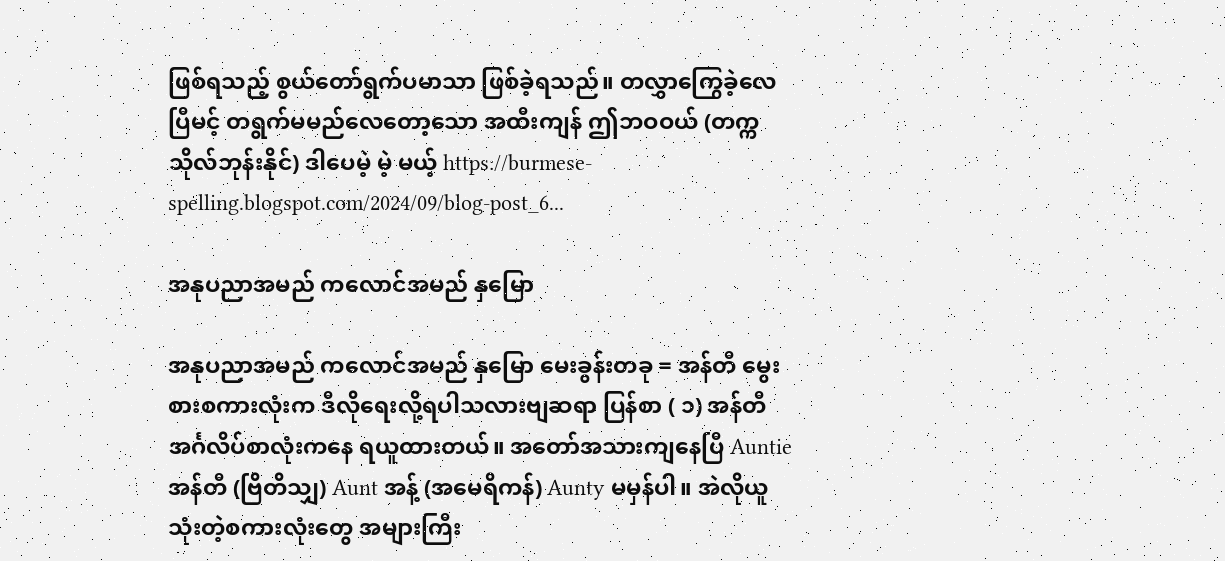ဖြစ်ရသည့် စွယ်တော်ရွက်ပမာသာ ဖြစ်ခဲ့ရသည်။ တလွှာကြွေခဲ့လေပြီမင့် တရွက်မမည်လေတော့သော အထီးကျန် ဤဘဝဝယ် (တက္ကသိုလ်ဘုန်းနိုင်) ဒါပေမဲ့ မဲ့ မယ့် https://burmese-spelling.blogspot.com/2024/09/blog-post_6...

အနုပညာအမည် ကလောင်အမည် နှမြော

အနုပညာအမည် ကလောင်အမည် နှမြော မေးခွန်းတခု = အန်တီ မွေးစားစကားလုံးက ဒီလိုရေးလို့ရပါသလားဗျဆရာ ပြန်စာ ( ၁) အန်တီ အင်္ဂလိပ်စာလုံးကနေ ရယူထားတယ်။ အတော်အသားကျနေပြီ Auntie အန်တီ (ဗြိတိသျှ) Aunt အန့် (အမေရိကန်) Aunty မမှန်ပါ။ အဲလိုယူသုံးတဲ့စကားလုံးတွေ အများကြီး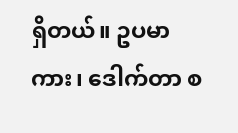ရှိတယ်။ ဥပမာ ကား၊ ဒေါက်တာ စ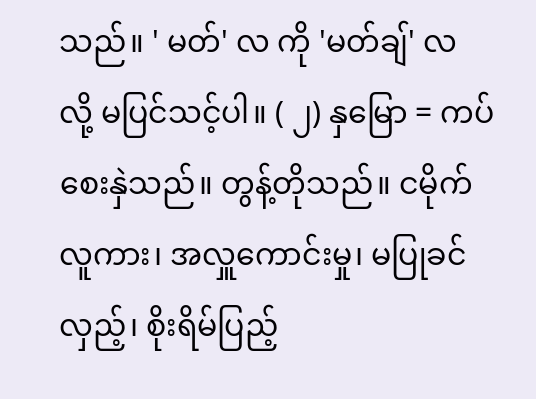သည်။ ' မတ်' လ ကို 'မတ်ချ်' လ လို့ မပြင်သင့်ပါ။ ( ၂) နှမြော = ကပ်စေးနှဲသည်။ တွန့်တိုသည်။ ငမိုက်လူကား၊ အလှူကောင်းမှု၊ မပြုခင်လှည့်၊ စိုးရိမ်ပြည့်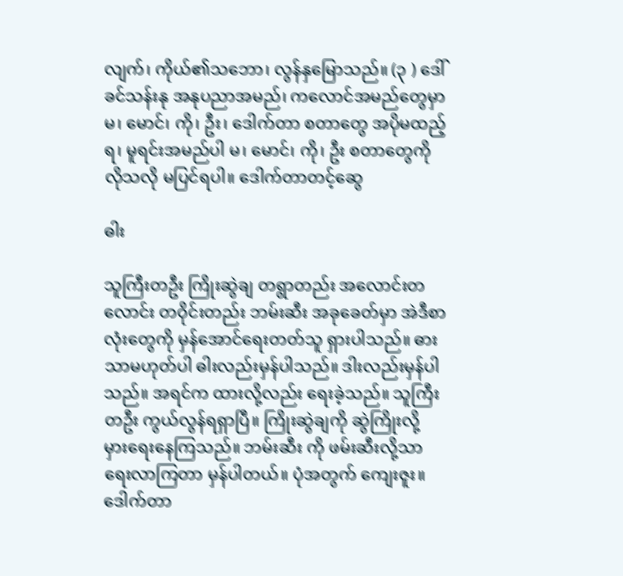လျက်၊ ကိုယ်၏သဘော၊ လွန်နှမြောသည်။ (၃ ) ဒေါ်ခင်သန်းနု အနုပညာအမည်၊ ကလောင်အမည်တွေမှာ မ၊ မောင်၊ ကို၊ ဦး၊ ဒေါက်တာ စတာတွေ အပိုမထည့်ရ၊ မူရင်းအမည်ပါ မ၊ မောင်၊ ကို၊ ဦး စတာတွေကို လိုသလို မပြင်ရပါ။ ဒေါက်တာတင့်ဆွေ

ဓါး

သူကြီးတဦး ကြိုးဆွဲချ တရွာတည်း အလောင်းတလောင်း တဝိုင်းတည်း ဘမ်းဆီး အခုခေတ်မှာ အဲဒီစာလုံးတွေကို မှန်အောင်ရေးတတ်သူ ရှားပါသည်။ ဓား သာမဟုတ်ပါ ဓါးလည်းမှန်ပါသည်။ ဒါးလည်းမှန်ပါသည်။ အရင်က ထားလို့လည်း ရေးခဲ့သည်။ သူကြီးတဦး ကွယ်လွန်ရရှာပြီ။ ကြိုးဆွဲချကို ဆွဲကြိုးလို့ မှားရေးနေကြသည်။ ဘမ်းဆီး ကို ဖမ်းဆီးလို့သာ ရေးလာကြတာ မှန်ပါတယ်။ ပုံအတွက် ကျေးဇူး။ ဒေါက်တာ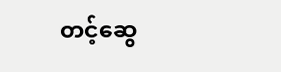တင့်ဆွေ